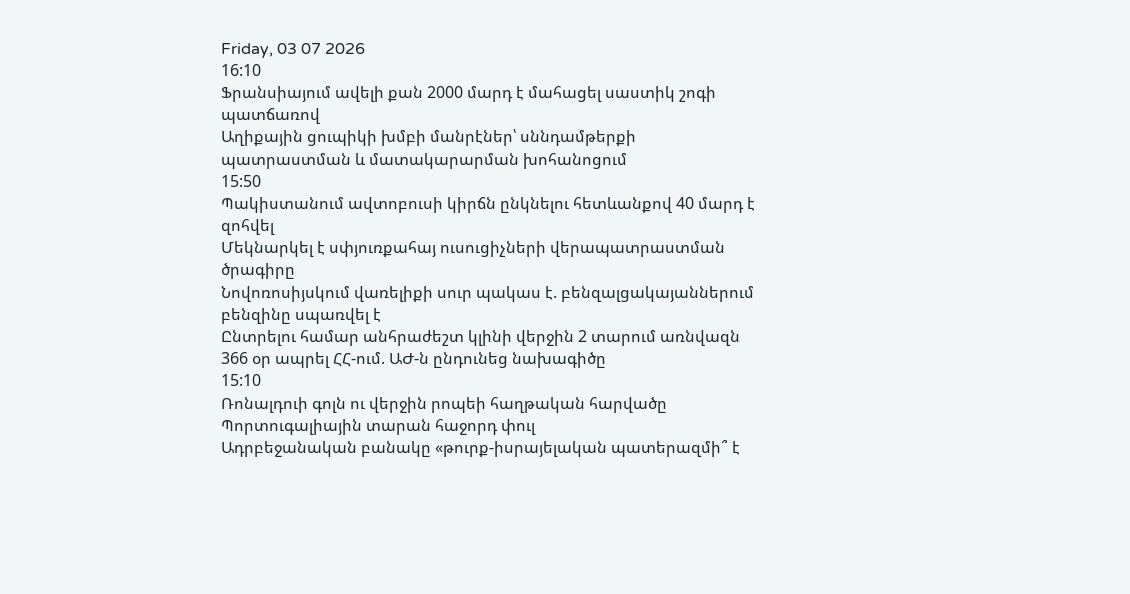Friday, 03 07 2026
16:10
Ֆրանսիայում ավելի քան 2000 մարդ է մահացել սաստիկ շոգի պատճառով
Աղիքային ցուպիկի խմբի մանրէներ՝ սննդամթերքի պատրաստման և մատակարարման խոհանոցում
15:50
Պակիստանում ավտոբուսի կիրճն ընկնելու հետևանքով 40 մարդ է զոհվել
Մեկնարկել է սփյուռքահայ ուսուցիչների վերապատրաստման ծրագիրը
Նովոռոսիյսկում վառելիքի սուր պակաս է. բենզալցակայաններում բենզինը սպառվել է
Ընտրելու համար անհրաժեշտ կլինի վերջին 2 տարում առնվազն 366 օր ապրել ՀՀ-ում. ԱԺ-ն ընդունեց նախագիծը
15:10
Ռոնալդուի գոլն ու վերջին րոպեի հաղթական հարվածը Պորտուգալիային տարան հաջորդ փուլ
Ադրբեջանական բանակը «թուրք-իսրայելական պատերազմի՞ է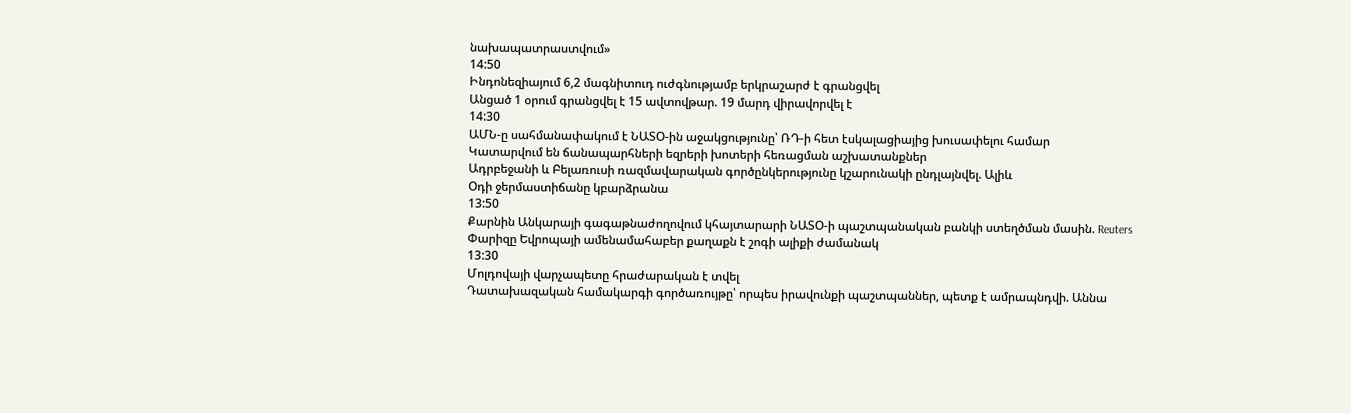նախապատրաստվում»
14:50
Ինդոնեզիայում 6,2 մագնիտուդ ուժգնությամբ երկրաշարժ է գրանցվել
Անցած 1 օրում գրանցվել է 15 ավտովթար. 19 մարդ վիրավորվել է
14:30
ԱՄՆ-ը սահմանափակում է ՆԱՏՕ-ին աջակցությունը՝ ՌԴ-ի հետ էսկալացիայից խուսափելու համար
Կատարվում են ճանապարհների եզրերի խոտերի հեռացման աշխատանքներ
Ադրբեջանի և Բելառուսի ռազմավարական գործընկերությունը կշարունակի ընդլայնվել. Ալիև
Օդի ջերմաստիճանը կբարձրանա
13:50
Քարնին Անկարայի գագաթնաժողովում կհայտարարի ՆԱՏՕ-ի պաշտպանական բանկի ստեղծման մասին. Reuters
Փարիզը Եվրոպայի ամենամահաբեր քաղաքն է շոգի ալիքի ժամանակ
13:30
Մոլդովայի վարչապետը հրաժարական է տվել
Դատախազական համակարգի գործառույթը՝ որպես իրավունքի պաշտպաններ, պետք է ամրապնդվի. Աննա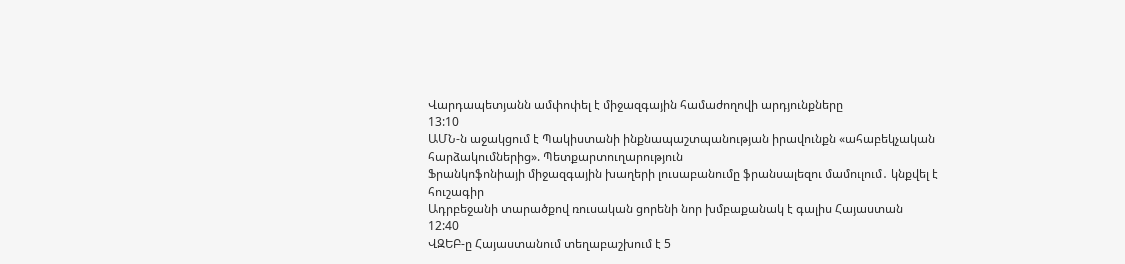Վարդապետյանն ամփոփել է միջազգային համաժողովի արդյունքները
13:10
ԱՄՆ-ն աջակցում է Պակիստանի ինքնապաշտպանության իրավունքն «ահաբեկչական հարձակումներից». Պետքարտուղարություն
Ֆրանկոֆոնիայի միջազգային խաղերի լուսաբանումը ֆրանսալեզու մամուլում․ կնքվել է հուշագիր
Ադրբեջանի տարածքով ռուսական ցորենի նոր խմբաքանակ է գալիս Հայաստան
12:40
ՎԶԵԲ-ը Հայաստանում տեղաբաշխում է 5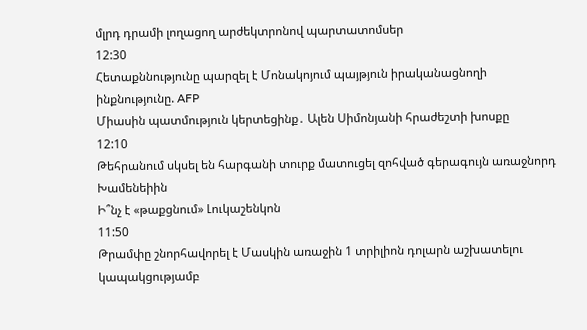մլրդ դրամի լողացող արժեկտրոնով պարտատոմսեր
12:30
Հետաքննությունը պարզել է Մոնակոյում պայթյուն իրականացնողի ինքնությունը. AFP
Միասին պատմություն կերտեցինք․ Ալեն Սիմոնյանի հրաժեշտի խոսքը
12:10
Թեհրանում սկսել են հարգանի տուրք մատուցել զոհված գերագույն առաջնորդ Խամենեիին
Ի՞նչ է «թաքցնում» Լուկաշենկոն
11:50
Թրամփը շնորհավորել է Մասկին առաջին 1 տրիլիոն դոլարն աշխատելու կապակցությամբ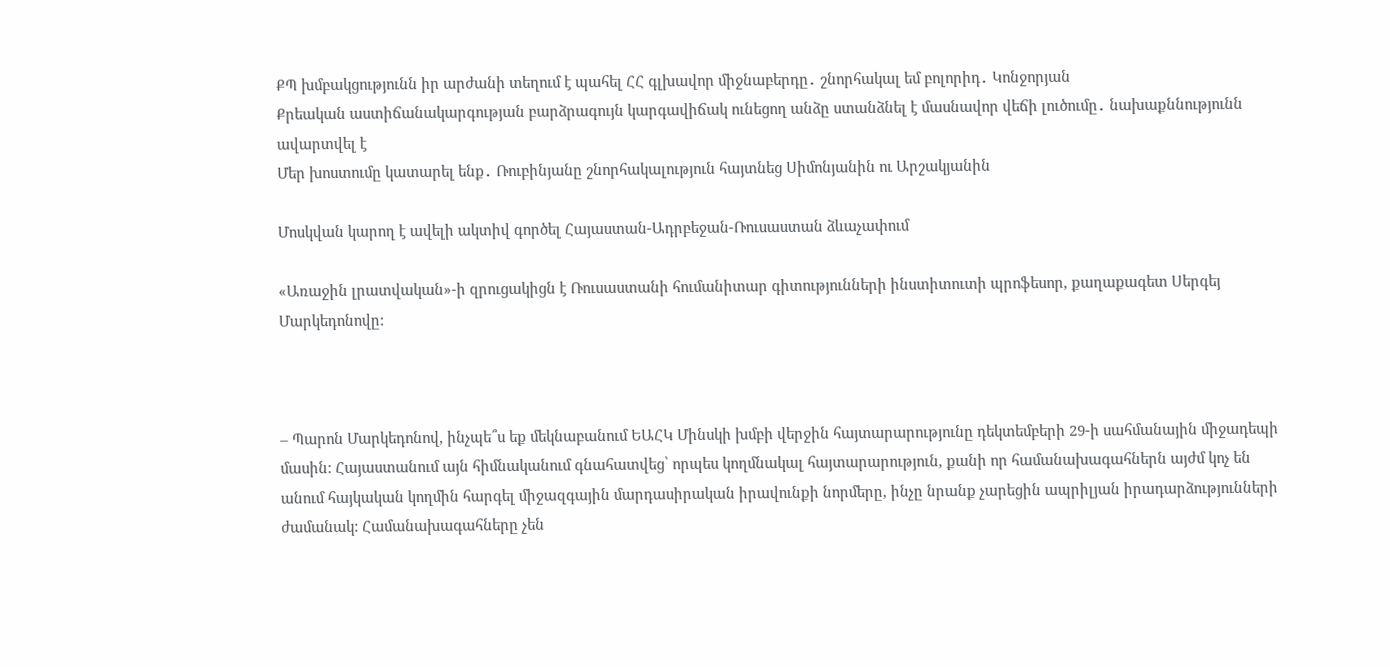ՔՊ խմբակցությունն իր արժանի տեղում է պահել ՀՀ գլխավոր միջնաբերդը․ շնորհակալ եմ բոլորիդ․ Կոնջորյան
Քրեական աստիճանակարգության բարձրագույն կարգավիճակ ունեցող անձը ստանձնել է մասնավոր վեճի լուծումը․ նախաքննությունն ավարտվել է
Մեր խոստումը կատարել ենք․ Ռուբինյանը շնորհակալություն հայտնեց Սիմոնյանին ու Արշակյանին

Մոսկվան կարող է ավելի ակտիվ գործել Հայաստան-Ադրբեջան-Ռուսաստան ձևաչափում

«Առաջին լրատվական»-ի զրուցակիցն է Ռուսաստանի հումանիտար գիտությունների ինստիտուտի պրոֆեսոր, քաղաքագետ Սերգեյ Մարկեդոնովը:



– Պարոն Մարկեդոնով, ինչպե՞ս եք մեկնաբանում ԵԱՀԿ Մինսկի խմբի վերջին հայտարարությունը դեկտեմբերի 29-ի սահմանային միջադեպի մասին: Հայաստանում այն հիմնականում գնահատվեց՝ որպես կողմնակալ հայտարարություն, քանի որ համանախագահներն այժմ կոչ են անում հայկական կողմին հարգել միջազգային մարդասիրական իրավունքի նորմերը, ինչը նրանք չարեցին ապրիլյան իրադարձությունների ժամանակ: Համանախագահները չեն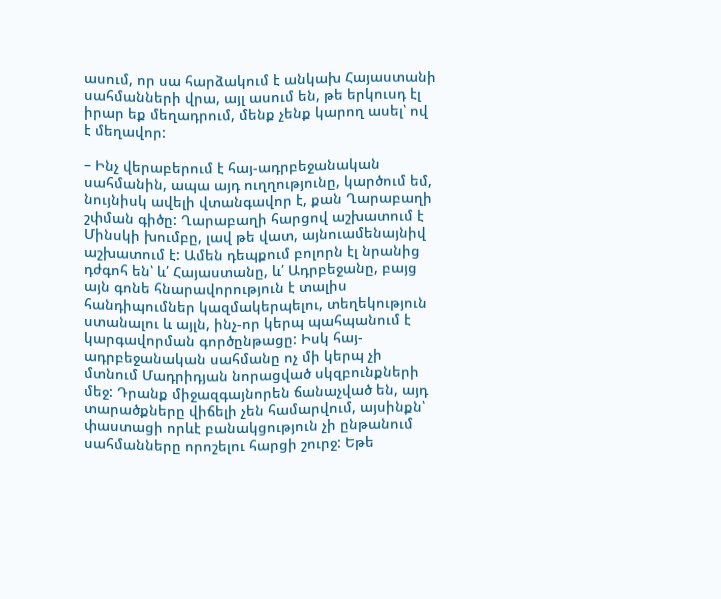ասում, որ սա հարձակում է անկախ Հայաստանի սահմանների վրա, այլ ասում են, թե երկուսդ էլ իրար եք մեղադրում, մենք չենք կարող ասել՝ ով է մեղավոր:

– Ինչ վերաբերում է հայ-ադրբեջանական սահմանին, ապա այդ ուղղությունը, կարծում եմ, նույնիսկ ավելի վտանգավոր է, քան Ղարաբաղի շփման գիծը: Ղարաբաղի հարցով աշխատում է Մինսկի խումբը, լավ թե վատ, այնուամենայնիվ աշխատում է: Ամեն դեպքում բոլորն էլ նրանից դժգոհ են՝ և՛ Հայաստանը, և՛ Ադրբեջանը, բայց այն գոնե հնարավորություն է տալիս հանդիպումներ կազմակերպելու, տեղեկություն ստանալու և այլն, ինչ-որ կերպ պահպանում է կարգավորման գործընթացը: Իսկ հայ-ադրբեջանական սահմանը ոչ մի կերպ չի մտնում Մադրիդյան նորացված սկզբունքների մեջ: Դրանք միջազգայնորեն ճանաչված են, այդ տարածքները վիճելի չեն համարվում, այսինքն՝ փաստացի որևէ բանակցություն չի ընթանում սահմանները որոշելու հարցի շուրջ: Եթե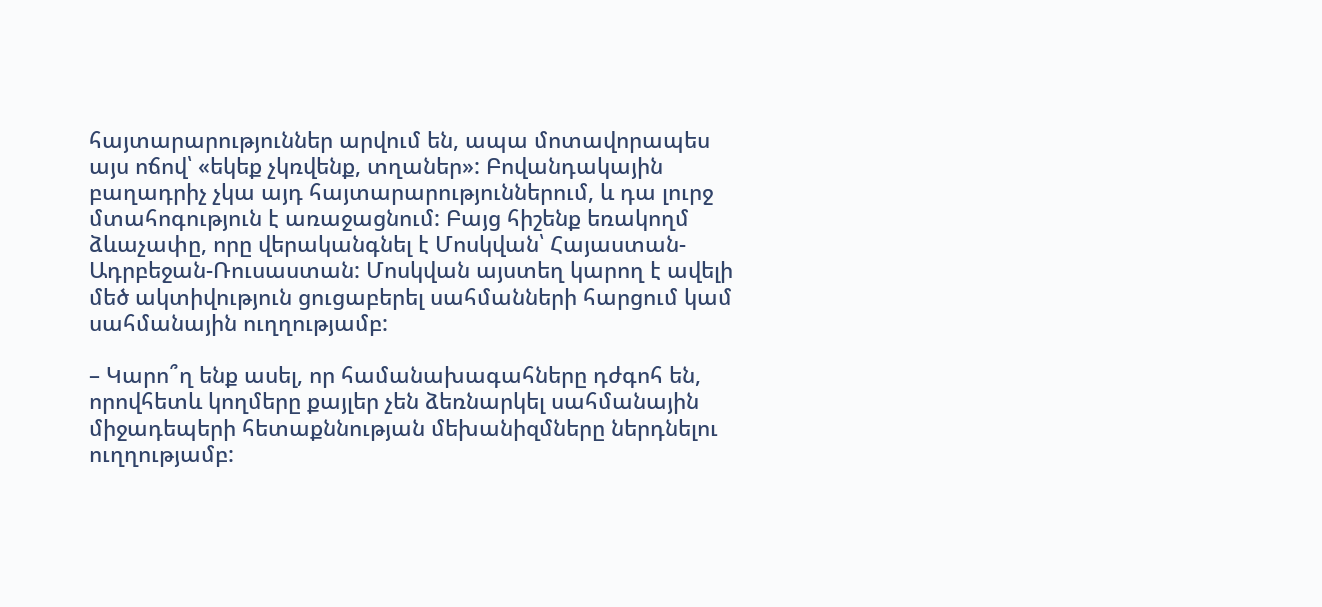հայտարարություններ արվում են, ապա մոտավորապես այս ոճով՝ «եկեք չկռվենք, տղաներ»: Բովանդակային բաղադրիչ չկա այդ հայտարարություններում, և դա լուրջ մտահոգություն է առաջացնում: Բայց հիշենք եռակողմ ձևաչափը, որը վերականգնել է Մոսկվան՝ Հայաստան-Ադրբեջան-Ռուսաստան: Մոսկվան այստեղ կարող է ավելի մեծ ակտիվություն ցուցաբերել սահմանների հարցում կամ սահմանային ուղղությամբ:

– Կարո՞ղ ենք ասել, որ համանախագահները դժգոհ են, որովհետև կողմերը քայլեր չեն ձեռնարկել սահմանային միջադեպերի հետաքննության մեխանիզմները ներդնելու ուղղությամբ: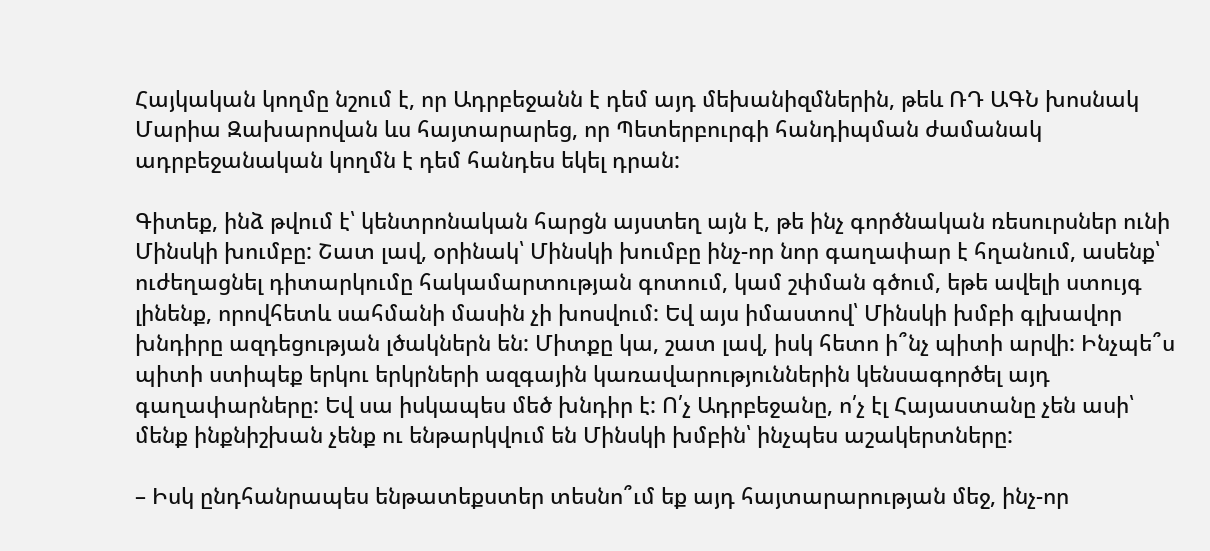Հայկական կողմը նշում է, որ Ադրբեջանն է դեմ այդ մեխանիզմներին, թեև ՌԴ ԱԳՆ խոսնակ Մարիա Զախարովան ևս հայտարարեց, որ Պետերբուրգի հանդիպման ժամանակ ադրբեջանական կողմն է դեմ հանդես եկել դրան:

Գիտեք, ինձ թվում է՝ կենտրոնական հարցն այստեղ այն է, թե ինչ գործնական ռեսուրսներ ունի Մինսկի խումբը: Շատ լավ, օրինակ՝ Մինսկի խումբը ինչ-որ նոր գաղափար է հղանում, ասենք՝ ուժեղացնել դիտարկումը հակամարտության գոտում, կամ շփման գծում, եթե ավելի ստույգ լինենք, որովհետև սահմանի մասին չի խոսվում: Եվ այս իմաստով՝ Մինսկի խմբի գլխավոր խնդիրը ազդեցության լծակներն են: Միտքը կա, շատ լավ, իսկ հետո ի՞նչ պիտի արվի: Ինչպե՞ս պիտի ստիպեք երկու երկրների ազգային կառավարություններին կենսագործել այդ գաղափարները: Եվ սա իսկապես մեծ խնդիր է: Ո՛չ Ադրբեջանը, ո՛չ էլ Հայաստանը չեն ասի՝ մենք ինքնիշխան չենք ու ենթարկվում են Մինսկի խմբին՝ ինչպես աշակերտները:

– Իսկ ընդհանրապես ենթատեքստեր տեսնո՞ւմ եք այդ հայտարարության մեջ, ինչ-որ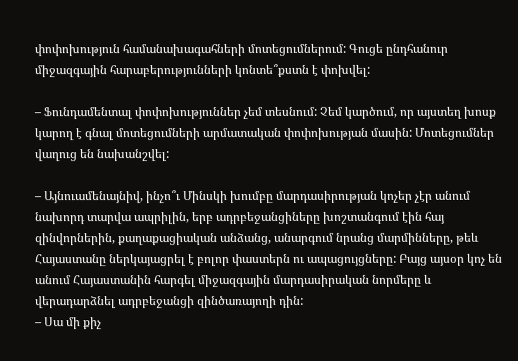փոփոխություն համանախագահների մոտեցումներում: Գուցե ընդհանուր միջազգային հարաբերությունների կոնտե՞քստն է փոխվել:

– Ֆունդամենտալ փոփոխություններ չեմ տեսնում: Չեմ կարծում, որ այստեղ խոսք կարող է գնալ մոտեցումների արմատական փոփոխության մասին: Մոտեցումներ վաղուց են նախանշվել:

– Այնուամենայնիվ, ինչո՞ւ Մինսկի խումբը մարդասիրության կոչեր չէր անում նախորդ տարվա ապրիլին, երբ ադրբեջանցիները խոշտանգում էին հայ զինվորներին, քաղաքացիական անձանց, անարգում նրանց մարմինները, թեև Հայաստանը ներկայացրել է բոլոր փաստերն ու ապացույցները: Բայց այսօր կոչ են անում Հայաստանին հարգել միջազգային մարդասիրական նորմերը և վերադարձնել ադրբեջանցի զինծառայողի դին:
– Սա մի քիչ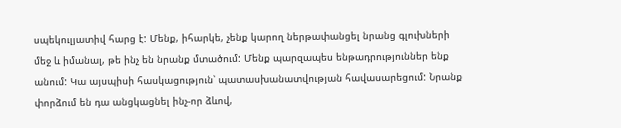սպեկուլյատիվ հարց է: Մենք, իհարկե, չենք կարող ներթափանցել նրանց գլուխների մեջ և իմանալ, թե ինչ են նրանք մտածում: Մենք պարզապես ենթադրություններ ենք անում: Կա այսպիսի հասկացություն՝ պատասխանատվության հավասարեցում: Նրանք փորձում են դա անցկացնել ինչ-որ ձևով,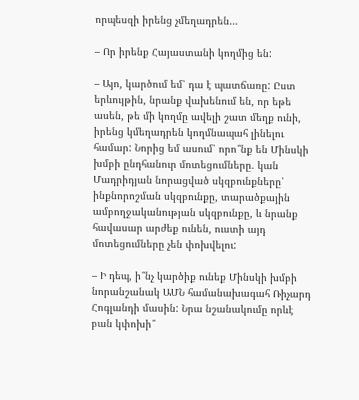որպեսզի իրենց չմեղադրեն…

– Որ իրենք Հայաստանի կողմից են:

– Այո, կարծում եմ՝ դա է պատճառը: Ըստ երևույթին, նրանք վախենում են, որ եթե ասեն, թե մի կողմը ավելի շատ մեղք ունի, իրենց կմեղադրեն կողմնապահ լինելու համար: Նորից եմ ասում՝ որո՞նք են Մինսկի խմբի ընդհանուր մոտեցումները. կան Մադրիդյան նորացված սկզբունքները՝ ինքնորոշման սկզբունքը, տարածքային ամբողջականության սկզբունքը, և նրանք հավասար արժեք ունեն, ուստի այդ մոտեցումները չեն փոխվելու:

– Ի դեպ, ի՞նչ կարծիք ունեք Մինսկի խմբի նորանշանակ ԱՄՆ համանախագահ Ռիչարդ Հոգլանդի մասին: Նրա նշանակումը որևէ բան կփոխի՞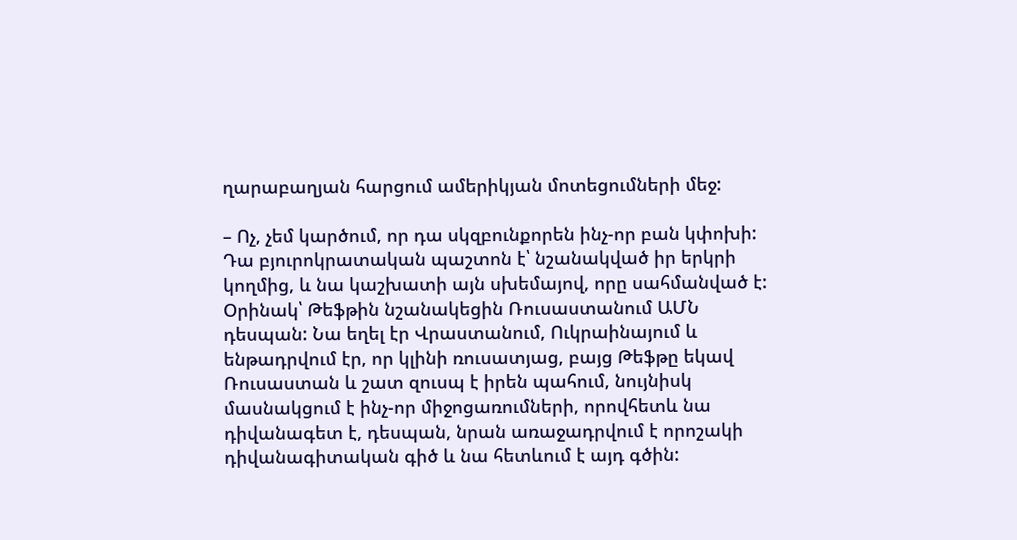ղարաբաղյան հարցում ամերիկյան մոտեցումների մեջ:

– Ոչ, չեմ կարծում, որ դա սկզբունքորեն ինչ-որ բան կփոխի: Դա բյուրոկրատական պաշտոն է՝ նշանակված իր երկրի կողմից, և նա կաշխատի այն սխեմայով, որը սահմանված է: Օրինակ՝ Թեֆթին նշանակեցին Ռուսաստանում ԱՄՆ դեսպան: Նա եղել էր Վրաստանում, Ուկրաինայում և ենթադրվում էր, որ կլինի ռուսատյաց, բայց Թեֆթը եկավ Ռուսաստան և շատ զուսպ է իրեն պահում, նույնիսկ մասնակցում է ինչ-որ միջոցառումների, որովհետև նա դիվանագետ է, դեսպան, նրան առաջադրվում է որոշակի դիվանագիտական գիծ և նա հետևում է այդ գծին: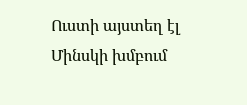Ուստի այստեղ էլ Մինսկի խմբում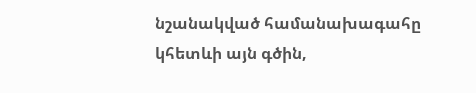նշանակված համանախագահը կհետևի այն գծին,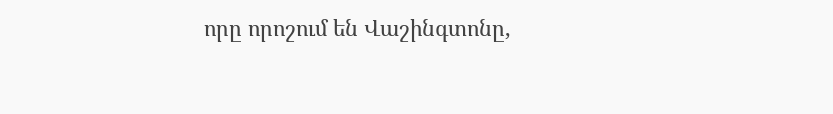որը որոշում են Վաշինգտոնը,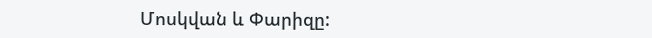Մոսկվան և Փարիզը: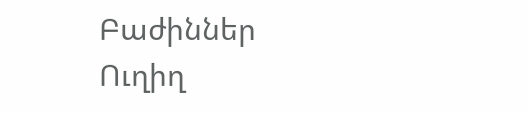Բաժիններ
Ուղիղ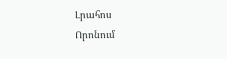Լրահոս
Որոնում